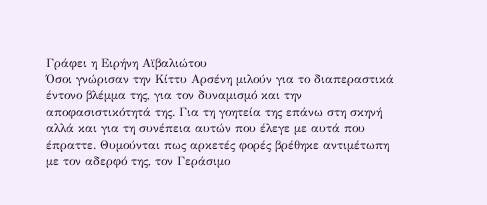Γράφει η Ειρήνη Αϊβαλιώτου
Όσοι γνώρισαν την Κίττυ Αρσένη μιλούν για το διαπεραστικά έντονο βλέμμα της, για τον δυναμισμό και την αποφασιστικότητά της. Για τη γοητεία της επάνω στη σκηνή αλλά και για τη συνέπεια αυτών που έλεγε με αυτά που έπραττε. Θυμούνται πως αρκετές φορές βρέθηκε αντιμέτωπη με τον αδερφό της, τον Γεράσιμο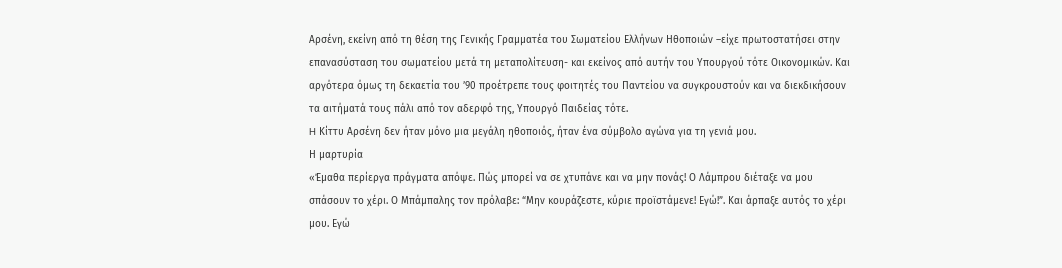Αρσένη, εκείνη από τη θέση της Γενικής Γραμματέα του Σωματείου Ελλήνων Ηθοποιών –είχε πρωτοστατήσει στην επανασύσταση του σωματείου μετά τη μεταπολίτευση- και εκείνος από αυτήν του Υπουργού τότε Οικονομικών. Και αργότερα όμως τη δεκαετία του ’90 προέτρεπε τους φοιτητές του Παντείου να συγκρουστούν και να διεκδικήσουν τα αιτήματά τους πάλι από τον αδερφό της, Υπουργό Παιδείας τότε.
H Κίττυ Αρσένη δεν ήταν μόνο μια μεγάλη ηθοποιός, ήταν ένα σύμβολο αγώνα για τη γενιά μου.
Η μαρτυρία
«Έμαθα περίεργα πράγματα απόψε. Πώς μπορεί να σε χτυπάνε και να μην πονάς! Ο Λάμπρου διέταξε να μου σπάσουν το χέρι. Ο Μπάμπαλης τον πρόλαβε: “Μην κουράζεστε, κύριε προϊστάμενε! Εγώ!”. Και άρπαξε αυτός το χέρι μου. Εγώ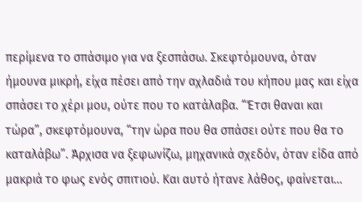περίμενα το σπάσιμο για να ξεσπάσω. Σκεφτόμουνα, όταν ήμουνα μικρή, είχα πέσει από την αχλαδιά του κήπου μας και είχα σπάσει το χέρι μου, ούτε που το κατάλαβα. “Έτσι θαναι και τώρα”, σκεφτόμουνα, “την ώρα που θα σπάσει ούτε που θα το καταλάβω”. Άρχισα να ξεφωνίζω, μηχανικά σχεδόν, όταν είδα από μακριά το φως ενός σπιτιού. Και αυτό ήτανε λάθος, φαίνεται…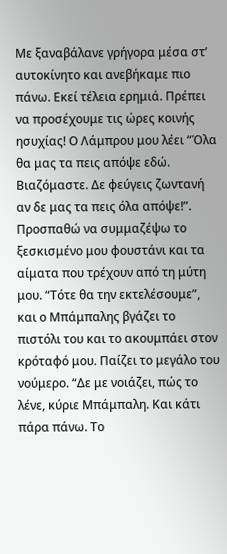Με ξαναβάλανε γρήγορα μέσα στ’ αυτοκίνητο και ανεβήκαμε πιο πάνω. Εκεί τέλεια ερημιά. Πρέπει να προσέχουμε τις ώρες κοινής ησυχίας! Ο Λάμπρου μου λέει “Όλα θα μας τα πεις απόψε εδώ. Βιαζόμαστε. Δε φεύγεις ζωντανή αν δε μας τα πεις όλα απόψε!”. Προσπαθώ να συμμαζέψω το ξεσκισμένο μου φουστάνι και τα αίματα που τρέχουν από τη μύτη μου. “Τότε θα την εκτελέσουμε”, και ο Μπάμπαλης βγάζει το πιστόλι του και το ακουμπάει στον κρόταφό μου. Παίζει το μεγάλο του νούμερο. “Δε με νοιάζει, πώς το λένε, κύριε Μπάμπαλη. Και κάτι πάρα πάνω. Το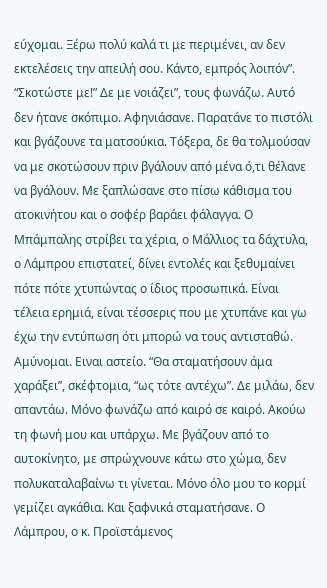εύχομαι. Ξέρω πολύ καλά τι με περιμένει, αν δεν εκτελέσεις την απειλή σου. Κάντο, εμπρός λοιπόν”. “Σκοτώστε με!” Δε με νοιάζει”, τους φωνάζω. Αυτό δεν ήτανε σκόπιμο. Αφηνιάσανε. Παρατάνε το πιστόλι και βγάζουνε τα ματσούκια. Τόξερα, δε θα τολμούσαν να με σκοτώσουν πριν βγάλουν από μένα ό,τι θέλανε να βγάλουν. Με ξαπλώσανε στο πίσω κάθισμα του ατοκινήτου και ο σοφέρ βαράει φάλαγγα. Ο Μπάμπαλης στρίβει τα χέρια, ο Μάλλιος τα δάχτυλα, ο Λάμπρου επιστατεί, δίνει εντολές και ξεθυμαίνει πότε πότε χτυπώντας ο ίδιος προσωπικά. Είναι τέλεια ερημιά, είναι τέσσερις που με χτυπάνε και γω έχω την εντύπωση ότι μπορώ να τους αντισταθώ. Αμύνομαι. Ειναι αστείο. “Θα σταματήσουν άμα χαράξει”, σκέφτομια, “ως τότε αντέχω”. Δε μιλάω, δεν απαντάω. Μόνο φωνάζω από καιρό σε καιρό. Ακούω τη φωνή μου και υπάρχω. Με βγάζουν από το αυτοκίνητο, με σπρώχνουνε κάτω στο χώμα, δεν πολυκαταλαβαίνω τι γίνεται. Μόνο όλο μου το κορμί γεμίζει αγκάθια. Και ξαφνικά σταματήσανε. Ο Λάμπρου, ο κ. Προϊστάμενος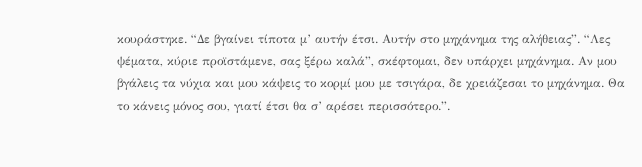κουράστηκε. “Δε βγαίνει τίποτα μ’ αυτήν έτσι. Αυτήν στο μηχάνημα της αλήθειας”. “Λες ψέματα, κύριε προϊστάμενε, σας ξέρω καλά”, σκέφτομαι, δεν υπάρχει μηχάνημα. Αν μου βγάλεις τα νύχια και μου κάψεις το κορμί μου με τσιγάρα, δε χρειάζεσαι το μηχάνημα. Θα το κάνεις μόνος σου, γιατί έτσι θα σ’ αρέσει περισσότερο.”.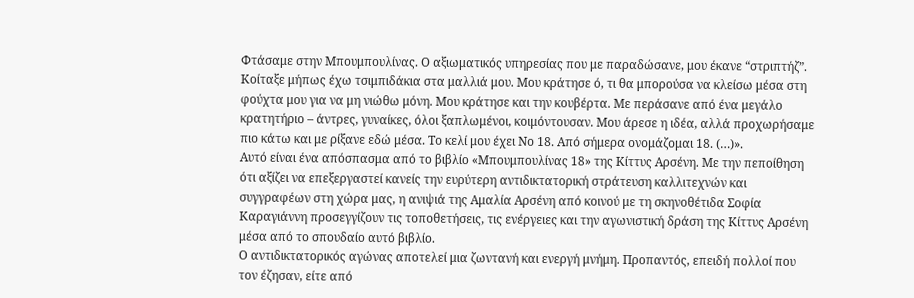Φτάσαμε στην Μπουμπουλίνας. Ο αξιωματικός υπηρεσίας που με παραδώσανε, μου έκανε “στριπτήζ”. Κοίταξε μήπως έχω τσιμπιδάκια στα μαλλιά μου. Μου κράτησε ό, τι θα μπορούσα να κλείσω μέσα στη φούχτα μου για να μη νιώθω μόνη. Μου κράτησε και την κουβέρτα. Με περάσανε από ένα μεγάλο κρατητήριο – άντρες, γυναίκες, όλοι ξαπλωμένοι, κοιμόντουσαν. Μου άρεσε η ιδέα, αλλά προχωρήσαμε πιο κάτω και με ρίξανε εδώ μέσα. Το κελί μου έχει Νο 18. Από σήμερα ονομάζομαι 18. (…)».
Αυτό είναι ένα απόσπασμα από το βιβλίο «Μπουμπουλίνας 18» της Κίττυς Αρσένη. Με την πεποίθηση ότι αξίζει να επεξεργαστεί κανείς την ευρύτερη αντιδικτατορική στράτευση καλλιτεχνών και συγγραφέων στη χώρα μας, η ανιψιά της Αμαλία Αρσένη από κοινού με τη σκηνοθέτιδα Σοφία Καραγιάννη προσεγγίζουν τις τοποθετήσεις, τις ενέργειες και την αγωνιστική δράση της Κίττυς Αρσένη μέσα από το σπουδαίο αυτό βιβλίο.
Ο αντιδικτατορικός αγώνας αποτελεί μια ζωντανή και ενεργή μνήμη. Προπαντός, επειδή πολλοί που τον έζησαν, είτε από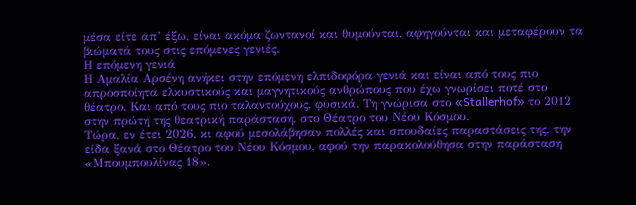μέσα είτε απ’ έξω, είναι ακόμα ζωντανοί και θυμούνται, αφηγούνται και μεταφέρουν τα βιώματά τους στις επόμενες γενιές.
Η επόμενη γενιά
Η Αμαλία Αρσένη ανήκει στην επόμενη ελπιδοφόρα γενιά και είναι από τους πιο απροσποίητα ελκυστικούς και μαγνητικούς ανθρώπους που έχω γνωρίσει ποτέ στο θέατρο. Και από τους πιο ταλαντούχους, φυσικά. Τη γνώρισα στο «Stallerhof» το 2012 στην πρώτη της θεατρική παράσταση, στο Θέατρο του Νέου Κόσμου.
Τώρα, εν έτει 2026, κι αφού μεσολάβησαν πολλές και σπουδαίες παραστάσεις της, την είδα ξανά στο Θέατρο του Νέου Κόσμου, αφού την παρακολούθησα στην παράσταση «Μπουμπουλίνας 18».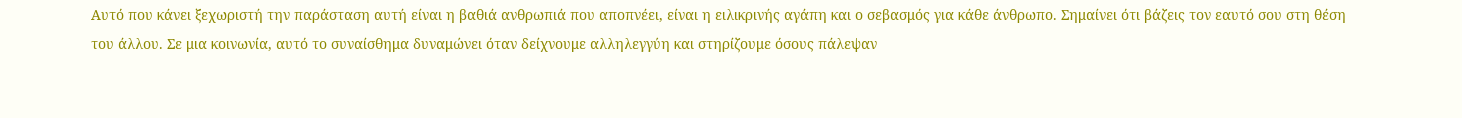Αυτό που κάνει ξεχωριστή την παράσταση αυτή είναι η βαθιά ανθρωπιά που αποπνέει, είναι η ειλικρινής αγάπη και ο σεβασμός για κάθε άνθρωπο. Σημαίνει ότι βάζεις τον εαυτό σου στη θέση του άλλου. Σε μια κοινωνία, αυτό το συναίσθημα δυναμώνει όταν δείχνουμε αλληλεγγύη και στηρίζουμε όσους πάλεψαν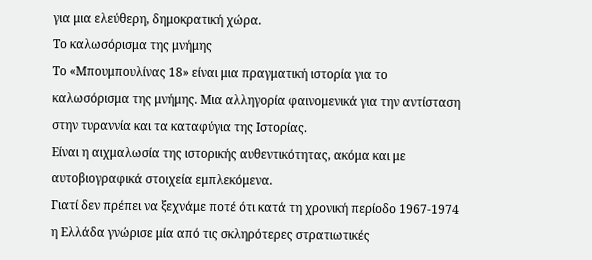για μια ελεύθερη, δημοκρατική χώρα.
Το καλωσόρισμα της μνήμης
Το «Μπουμπουλίνας 18» είναι μια πραγματική ιστορία για το καλωσόρισμα της μνήμης. Μια αλληγορία φαινομενικά για την αντίσταση στην τυραννία και τα καταφύγια της Ιστορίας.
Είναι η αιχμαλωσία της ιστορικής αυθεντικότητας, ακόμα και με αυτοβιογραφικά στοιχεία εμπλεκόμενα.
Γιατί δεν πρέπει να ξεχνάμε ποτέ ότι κατά τη χρονική περίοδο 1967-1974 η Ελλάδα γνώρισε μία από τις σκληρότερες στρατιωτικές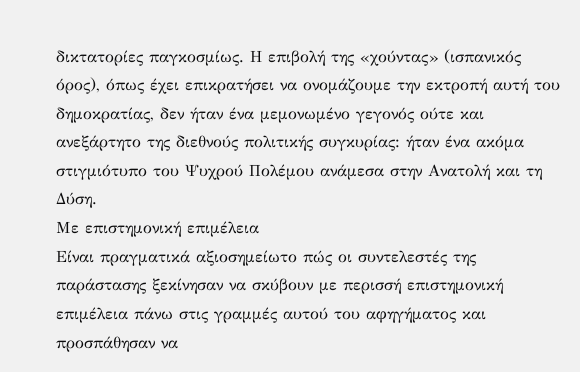δικτατορίες παγκοσμίως. Η επιβολή της «χούντας» (ισπανικός όρος), όπως έχει επικρατήσει να ονομάζουμε την εκτροπή αυτή του δημοκρατίας, δεν ήταν ένα μεμονωμένο γεγονός ούτε και ανεξάρτητο της διεθνούς πολιτικής συγκυρίας: ήταν ένα ακόμα στιγμιότυπο του Ψυχρού Πολέμου ανάμεσα στην Ανατολή και τη Δύση.
Με επιστημονική επιμέλεια
Είναι πραγματικά αξιοσημείωτο πώς οι συντελεστές της παράστασης ξεκίνησαν να σκύβουν με περισσή επιστημονική επιμέλεια πάνω στις γραμμές αυτού του αφηγήματος και προσπάθησαν να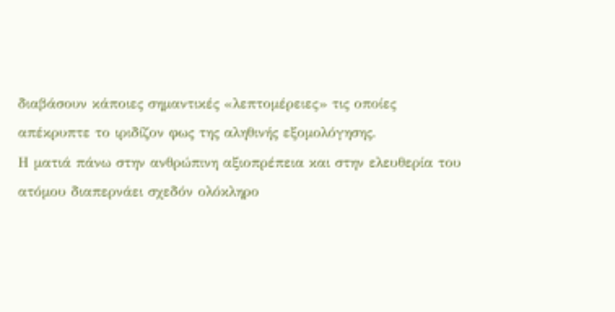διαβάσουν κάποιες σημαντικές «λεπτομέρειες» τις οποίες απέκρυπτε το ιριδίζον φως της αληθινής εξομολόγησης.
Η ματιά πάνω στην ανθρώπινη αξιοπρέπεια και στην ελευθερία του ατόμου διαπερνάει σχεδόν ολόκληρο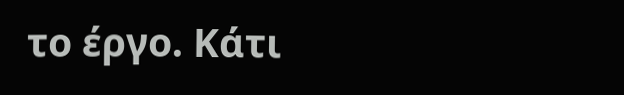το έργο. Κάτι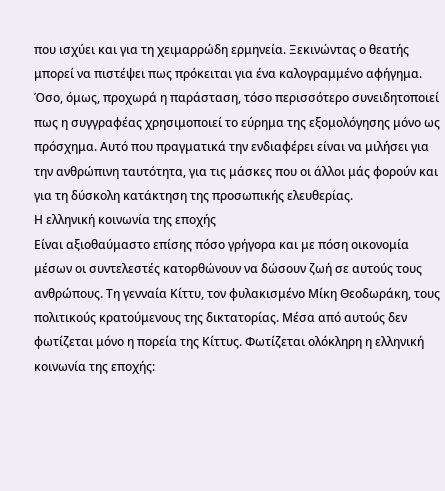που ισχύει και για τη χειμαρρώδη ερμηνεία. Ξεκινώντας ο θεατής μπορεί να πιστέψει πως πρόκειται για ένα καλογραμμένο αφήγημα. Όσο, όμως, προχωρά η παράσταση, τόσο περισσότερο συνειδητοποιεί πως η συγγραφέας χρησιμοποιεί το εύρημα της εξομολόγησης μόνο ως πρόσχημα. Αυτό που πραγματικά την ενδιαφέρει είναι να μιλήσει για την ανθρώπινη ταυτότητα, για τις μάσκες που οι άλλοι μάς φορούν και για τη δύσκολη κατάκτηση της προσωπικής ελευθερίας.
Η ελληνική κοινωνία της εποχής
Είναι αξιοθαύμαστο επίσης πόσο γρήγορα και με πόση οικονομία μέσων οι συντελεστές κατορθώνουν να δώσουν ζωή σε αυτούς τους ανθρώπους. Τη γενναία Κίττυ, τον φυλακισμένο Μίκη Θεοδωράκη, τους πολιτικούς κρατούμενους της δικτατορίας. Μέσα από αυτούς δεν φωτίζεται μόνο η πορεία της Κίττυς. Φωτίζεται ολόκληρη η ελληνική κοινωνία της εποχής: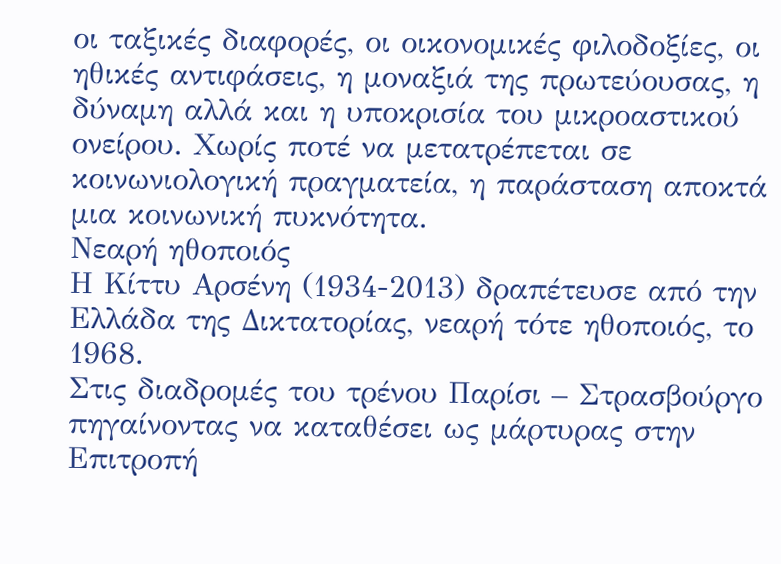οι ταξικές διαφορές, οι οικονομικές φιλοδοξίες, οι ηθικές αντιφάσεις, η μοναξιά της πρωτεύουσας, η δύναμη αλλά και η υποκρισία του μικροαστικού ονείρου. Χωρίς ποτέ να μετατρέπεται σε κοινωνιολογική πραγματεία, η παράσταση αποκτά μια κοινωνική πυκνότητα.
Νεαρή ηθοποιός
Η Κίττυ Αρσένη (1934-2013) δραπέτευσε από την Ελλάδα της Δικτατορίας, νεαρή τότε ηθοποιός, το 1968.
Στις διαδρομές του τρένου Παρίσι – Στρασβούργο πηγαίνοντας να καταθέσει ως μάρτυρας στην Επιτροπή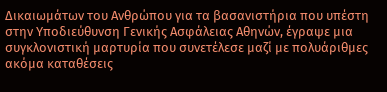Δικαιωμάτων του Ανθρώπου για τα βασανιστήρια που υπέστη στην Υποδιεύθυνση Γενικής Ασφάλειας Αθηνών, έγραψε μια συγκλονιστική μαρτυρία που συνετέλεσε μαζί με πολυάριθμες ακόμα καταθέσεις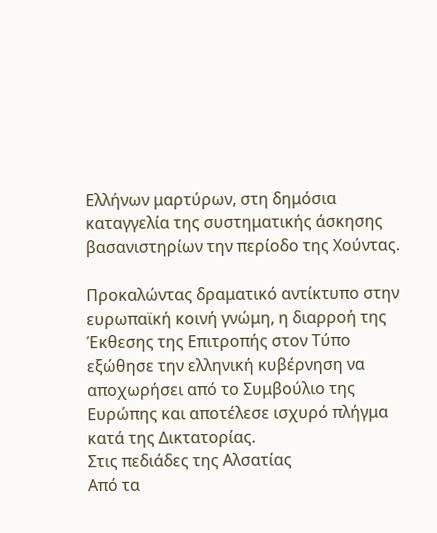Ελλήνων μαρτύρων, στη δημόσια καταγγελία της συστηματικής άσκησης βασανιστηρίων την περίοδο της Χούντας.

Προκαλώντας δραματικό αντίκτυπο στην ευρωπαϊκή κοινή γνώμη, η διαρροή της Έκθεσης της Επιτροπής στον Τύπο εξώθησε την ελληνική κυβέρνηση να αποχωρήσει από το Συμβούλιο της Ευρώπης και αποτέλεσε ισχυρό πλήγμα κατά της Δικτατορίας.
Στις πεδιάδες της Αλσατίας
Από τα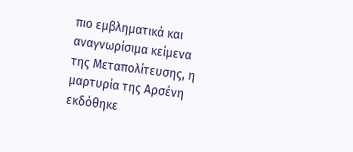πιο εμβληματικά και αναγνωρίσιμα κείμενα της Μεταπολίτευσης, η μαρτυρία της Αρσένη εκδόθηκε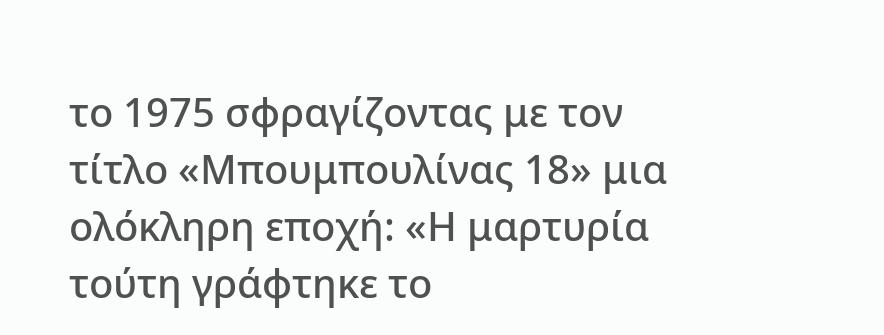το 1975 σφραγίζοντας με τον τίτλο «Μπουμπουλίνας 18» μια ολόκληρη εποχή: «Η μαρτυρία τούτη γράφτηκε το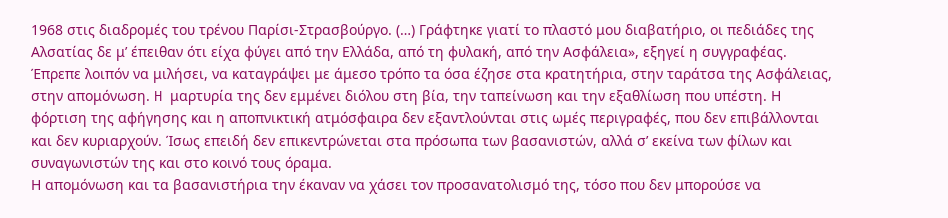1968 στις διαδρομές του τρένου Παρίσι-Στρασβούργο. (…) Γράφτηκε γιατί το πλαστό μου διαβατήριο, οι πεδιάδες της Αλσατίας δε μ’ έπειθαν ότι είχα φύγει από την Ελλάδα, από τη φυλακή, από την Ασφάλεια», εξηγεί η συγγραφέας.
Έπρεπε λοιπόν να μιλήσει, να καταγράψει με άμεσο τρόπο τα όσα έζησε στα κρατητήρια, στην ταράτσα της Ασφάλειας, στην απομόνωση. H μαρτυρία της δεν εμμένει διόλου στη βία, την ταπείνωση και την εξαθλίωση που υπέστη. Η φόρτιση της αφήγησης και η αποπνικτική ατμόσφαιρα δεν εξαντλούνται στις ωμές περιγραφές, που δεν επιβάλλονται και δεν κυριαρχούν. Ίσως επειδή δεν επικεντρώνεται στα πρόσωπα των βασανιστών, αλλά σ’ εκείνα των φίλων και συναγωνιστών της και στο κοινό τους όραμα.
Η απομόνωση και τα βασανιστήρια την έκαναν να χάσει τον προσανατολισμό της, τόσο που δεν μπορούσε να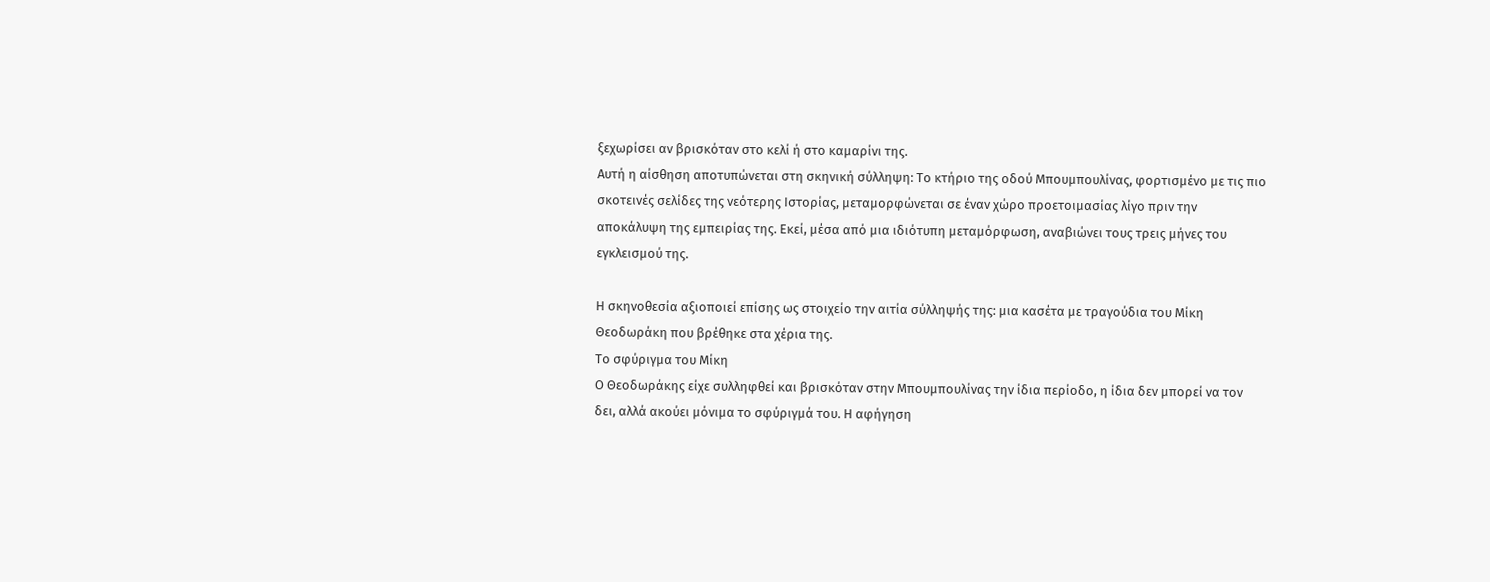ξεχωρίσει αν βρισκόταν στο κελί ή στο καμαρίνι της.
Αυτή η αίσθηση αποτυπώνεται στη σκηνική σύλληψη: Το κτήριο της οδού Μπουμπουλίνας, φορτισμένο με τις πιο σκοτεινές σελίδες της νεότερης Ιστορίας, μεταμορφώνεται σε έναν χώρο προετοιμασίας λίγο πριν την αποκάλυψη της εμπειρίας της. Εκεί, μέσα από μια ιδιότυπη μεταμόρφωση, αναβιώνει τους τρεις μήνες του εγκλεισμού της.

Η σκηνοθεσία αξιοποιεί επίσης ως στοιχείο την αιτία σύλληψής της: μια κασέτα με τραγούδια του Μίκη Θεοδωράκη που βρέθηκε στα χέρια της.
Το σφύριγμα του Μίκη
Ο Θεοδωράκης είχε συλληφθεί και βρισκόταν στην Μπουμπουλίνας την ίδια περίοδο, η ίδια δεν μπορεί να τον δει, αλλά ακούει μόνιμα το σφύριγμά του. Η αφήγηση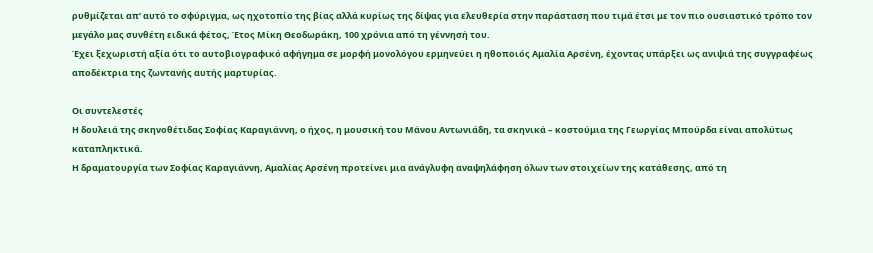ρυθμίζεται απ’ αυτό το σφύριγμα, ως ηχοτοπίο της βίας αλλά κυρίως της δίψας για ελευθερία στην παράσταση που τιμά έτσι με τον πιο ουσιαστικό τρόπο τον μεγάλο μας συνθέτη ειδικά φέτος, Έτος Μίκη Θεοδωράκη, 100 χρόνια από τη γέννησή του.
Έχει ξεχωριστή αξία ότι το αυτοβιογραφικό αφήγημα σε μορφή μονολόγου ερμηνεύει η ηθοποιός Αμαλία Αρσένη, έχοντας υπάρξει ως ανιψιά της συγγραφέως αποδέκτρια της ζωντανής αυτής μαρτυρίας.

Οι συντελεστές
Η δουλειά της σκηνοθέτιδας Σοφίας Καραγιάννη, ο ήχος, η μουσική του Μάνου Αντωνιάδη, τα σκηνικά – κοστούμια της Γεωργίας Μπούρδα είναι απολύτως καταπληκτικά.
Η δραματουργία των Σοφίας Καραγιάννη, Αμαλίας Αρσένη προτείνει μια ανάγλυφη αναψηλάφηση όλων των στοιχείων της κατάθεσης, από τη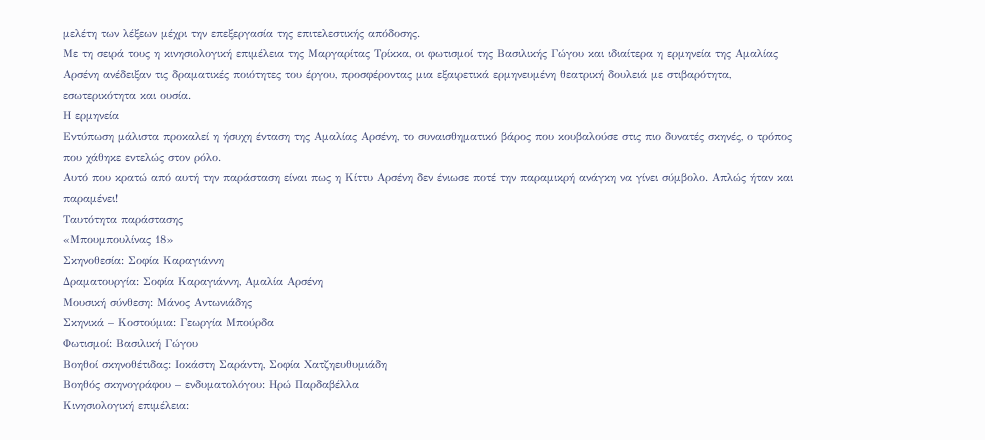μελέτη των λέξεων μέχρι την επεξεργασία της επιτελεστικής απόδοσης.
Με τη σειρά τους η κινησιολογική επιμέλεια της Μαργαρίτας Τρίκκα, οι φωτισμοί της Βασιλικής Γώγου και ιδιαίτερα η ερμηνεία της Αμαλίας Αρσένη ανέδειξαν τις δραματικές ποιότητες του έργου, προσφέροντας μια εξαιρετικά ερμηνευμένη θεατρική δουλειά με στιβαρότητα, εσωτερικότητα και ουσία.
Η ερμηνεία
Εντύπωση μάλιστα προκαλεί η ήσυχη ένταση της Αμαλίας Αρσένη, το συναισθηματικό βάρος που κουβαλούσε στις πιο δυνατές σκηνές, ο τρόπος που χάθηκε εντελώς στον ρόλο.
Αυτό που κρατώ από αυτή την παράσταση είναι πως η Κίττυ Αρσένη δεν ένιωσε ποτέ την παραμικρή ανάγκη να γίνει σύμβολο. Απλώς ήταν και παραμένει!
Ταυτότητα παράστασης
«Μπουμπουλίνας 18»
Σκηνοθεσία: Σοφία Καραγιάννη
Δραματουργία: Σοφία Καραγιάννη, Αμαλία Αρσένη
Μουσική σύνθεση: Μάνος Αντωνιάδης
Σκηνικά – Κοστούμια: Γεωργία Μπούρδα
Φωτισμοί: Βασιλική Γώγου
Βοηθοί σκηνοθέτιδας: Iοκάστη Σαράντη, Σοφία Χατζηευθυμιάδη
Βοηθός σκηνογράφου – ενδυματολόγου: Ηρώ Παρδαβέλλα
Κινησιολογική επιμέλεια: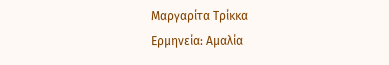Μαργαρίτα Τρίκκα
Ερμηνεία: Αμαλία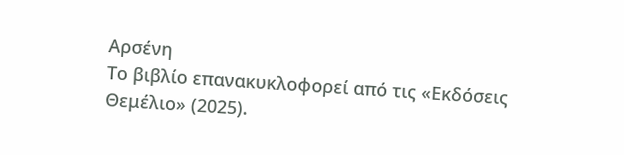Αρσένη
Το βιβλίο επανακυκλοφορεί από τις «Εκδόσεις Θεμέλιο» (2025).